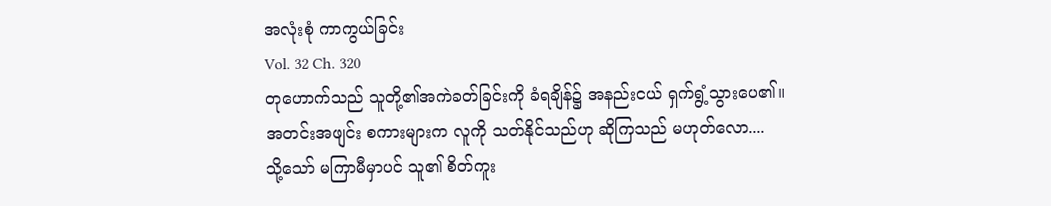အလုံးစုံ ကာကွယ်ခြင်း
Vol. 32 Ch. 320
တုဟောက်သည် သူတို့၏အကဲခတ်ခြင်းကို ခံရချိန်၌ အနည်းငယ် ရှက်ရွံ့သွားပေ၏။
အတင်းအဖျင်း စကားများက လူကို သတ်နိုင်သည်ဟု ဆိုကြသည် မဟုတ်လော....
သို့သော် မကြာမီမှာပင် သူ၏ စိတ်ကူး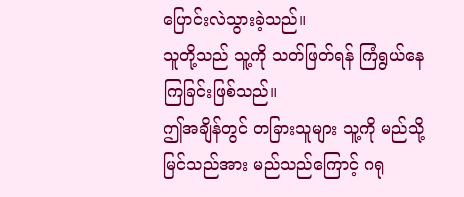ပြောင်းလဲသွားခဲ့သည်။
သူတို့သည် သူ့ကို သတ်ဖြတ်ရန် ကြံရွယ်နေကြခြင်းဖြစ်သည်။
ဤအချိန်တွင် တခြားသူများ သူ့ကို မည်သို့မြင်သည်အား မည်သည်ကြောင့် ဂရု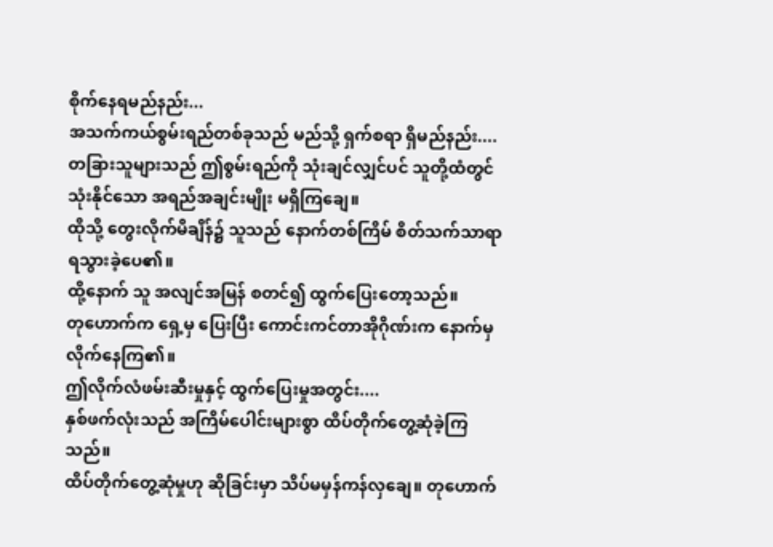စိုက်နေရမည်နည်း...
အသက်ကယ်စွမ်းရည်တစ်ခုသည် မည်သို့ ရှက်စရာ ရှိမည်နည်း....
တခြားသူများသည် ဤစွမ်းရည်ကို သုံးချင်လျှင်ပင် သူတို့ထံတွင် သုံးနိုင်သော အရည်အချင်းမျိုး မရှိကြချေ။
ထိုသို့ တွေးလိုက်မိချိန်၌ သူသည် နောက်တစ်ကြိမ် စိတ်သက်သာရာ ရသွားခဲ့ပေ၏။
ထို့နောက် သူ အလျင်အမြန် စတင်၍ ထွက်ပြေးတော့သည်။
တုဟောက်က ရှေ့မှ ပြေးပြီး ကောင်းကင်တာအိုဂိုဏ်းက နောက်မှ လိုက်နေကြ၏။
ဤလိုက်လံဖမ်းဆီးမှုနှင့် ထွက်ပြေးမှုအတွင်း....
နှစ်ဖက်လုံးသည် အကြိမ်ပေါင်းများစွာ ထိပ်တိုက်တွေ့ဆုံခဲ့ကြသည်။
ထိပ်တိုက်တွေ့ဆုံမှုဟု ဆိုခြင်းမှာ သိပ်မမှန်ကန်လှချေ။ တုဟောက်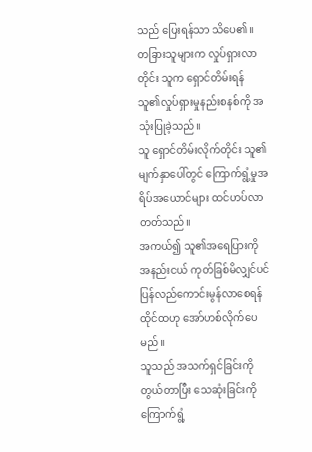သည် ပြေးရန်သာ သိပေ၏။
တခြားသူများက လှုပ်ရှားလာတိုင်း သူက ရှောင်တိမ်းရန် သူ၏လှုပ်ရှားမှုနည်းစနစ်ကို အသုံးပြုခဲ့သည်။
သူ ရှောင်တိမ်းလိုက်တိုင်း သူ၏မျက်နှာပေါ်တွင် ကြောက်ရွံ့မှုအရိပ်အယောင်များ ထင်ဟပ်လာတတ်သည်။
အကယ်၍ သူ၏အရေပြားကို အနည်းငယ် ကုတ်ခြစ်မိလျှင်ပင် ပြန်လည်ကောင်းမွန်လာစေရန် ထိုင်ထဟု အော်ဟစ်လိုက်ပေမည်။
သူသည် အသက်ရှင်ခြင်းကို တွယ်တာပြီး သေဆုံးခြင်းကို ကြောက်ရွံ့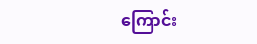ကြောင်း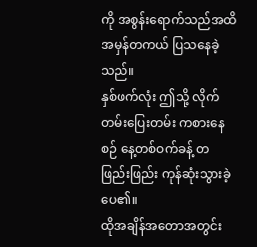ကို အစွန်းရောက်သည်အထိ အမှန်တကယ် ပြသနေခဲ့သည်။
နှစ်ဖက်လုံး ဤသို့ လိုက်တမ်းပြေးတမ်း ကစားနေစဉ် နေ့တစ်ဝက်ခန့် တဖြည်းဖြည်း ကုန်ဆုံးသွားခဲ့ပေ၏။
ထိုအချိန်အတောအတွင်း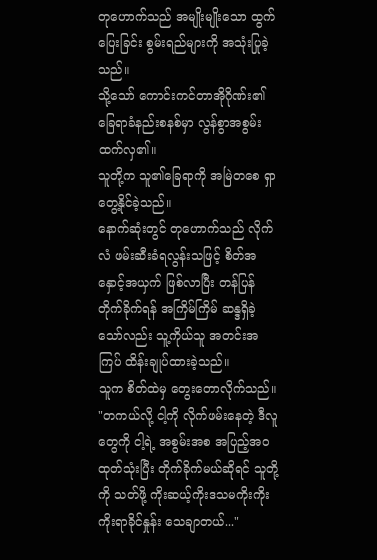တုဟောက်သည် အမျိုးမျိုးသော ထွက်ပြေးခြင်း စွမ်းရည်များကို အသုံးပြုခဲ့သည်။
သို့သော် ကောင်းကင်တာအိုဂိုဏ်း၏ခြေရာခံနည်းစနစ်မှာ လွန်စွာအစွမ်းထက်လှ၏။
သူတို့က သူ၏ခြေရာကို အမြဲတစေ ရှာတွေ့နိုင်ခဲ့သည်။
နောက်ဆုံးတွင် တုဟောက်သည် လိုက်လံ ဖမ်းဆီးခံရလွန်းသဖြင့် စိတ်အနှောင့်အယှက် ဖြစ်လာပြီး တန်ပြန်တိုက်ခိုက်ရန် အကြိမ်ကြိမ် ဆန္ဒရှိခဲ့သော်လည်း သူ့ကိုယ်သူ အတင်းအကြပ် ထိန်းချုပ်ထားခဲ့သည်။
သူက စိတ်ထဲမှ တွေးတောလိုက်သည်။
"တကယ်လို့ ငါ့ကို လိုက်ဖမ်းနေတဲ့ ဒီလူတွေကို ငါ့ရဲ့ အစွမ်းအစ အပြည့်အဝ ထုတ်သုံးပြီး တိုက်ခိုက်မယ်ဆိုရင် သူတို့ကို သတ်ဖို့ ကိုးဆယ့်ကိုးဒသမကိုးကိုးကိုးရာခိုင်နှုန်း သေချာတယ်..."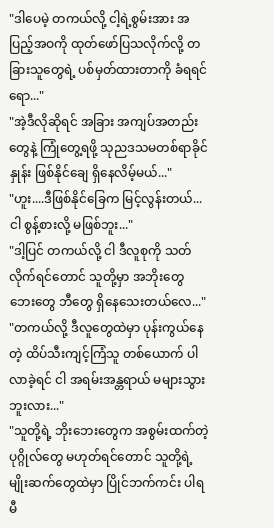"ဒါပေမဲ့ တကယ်လို့ ငါ့ရဲ့စွမ်းအား အပြည့်အဝကို ထုတ်ဖော်ပြသလိုက်လို့ တခြားသူတွေရဲ့ ပစ်မှတ်ထားတာကို ခံရရင်ရော..."
"အဲ့ဒီလိုဆိုရင် အခြား အကျပ်အတည်းတွေနဲ့ ကြုံတွေ့ရဖို့ သုညဒသမတစ်ရာခိုင်နှုန်း ဖြစ်နိုင်ချေ ရှိနေလိမ့်မယ်..."
"ဟူး....ဒီဖြစ်နိုင်ခြေက မြင့်လွန်းတယ်... ငါ စွန့်စားလို့ မဖြစ်ဘူး..."
"ဒါ့ပြင် တကယ်လို့ ငါ ဒီလူစုကို သတ်လိုက်ရင်တောင် သူတို့မှာ အဘိုးတွေ ဘေးတွေ ဘီတွေ ရှိနေသေးတယ်လေ..."
"တကယ်လို့ ဒီလူတွေထဲမှာ ပုန်းကွယ်နေတဲ့ ထိပ်သီးကျင့်ကြံသူ တစ်ယောက် ပါလာခဲ့ရင် ငါ အရမ်းအန္တရာယ် မများသွားဘူးလား..."
"သူတို့ရဲ့ ဘိုးဘေးတွေက အစွမ်းထက်တဲ့ ပုဂ္ဂိုလ်တွေ မဟုတ်ရင်တောင် သူတို့ရဲ့ မျိုးဆက်တွေထဲမှာ ပြိုင်ဘက်ကင်း ပါရမီ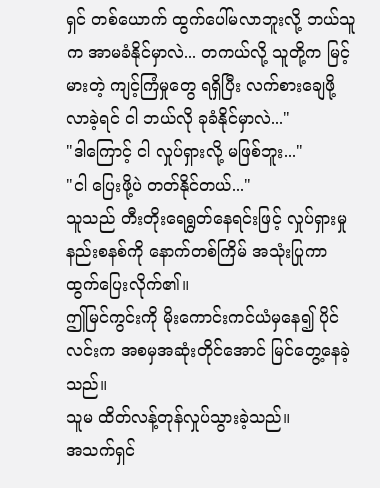ရှင် တစ်ယောက် ထွက်ပေါ်မလာဘူးလို့ ဘယ်သူက အာမခံနိုင်မှာလဲ... တကယ်လို့ သူတို့က မြင့်မားတဲ့ ကျင့်ကြံမှုတွေ ရရှိပြီး လက်စားချေဖို့ လာခဲ့ရင် ငါ ဘယ်လို ခုခံနိုင်မှာလဲ..."
"ဒါကြောင့် ငါ လှုပ်ရှားလို့ မဖြစ်ဘူး..."
"ငါ ပြေးဖို့ပဲ တတ်နိုင်တယ်..."
သူသည် တီးတိုးရေရွတ်နေရင်းဖြင့် လှုပ်ရှားမှုနည်းစနစ်ကို နောက်တစ်ကြိမ် အသုံးပြုကာ ထွက်ပြေးလိုက်၏။
ဤမြင်ကွင်းကို မိုးကောင်းကင်ယံမှနေ၍ ပိုင်လင်းက အစမှအဆုံးတိုင်အောင် မြင်တွေ့နေခဲ့သည်။
သူမ ထိတ်လန့်တုန်လှုပ်သွားခဲ့သည်။
အသက်ရှင်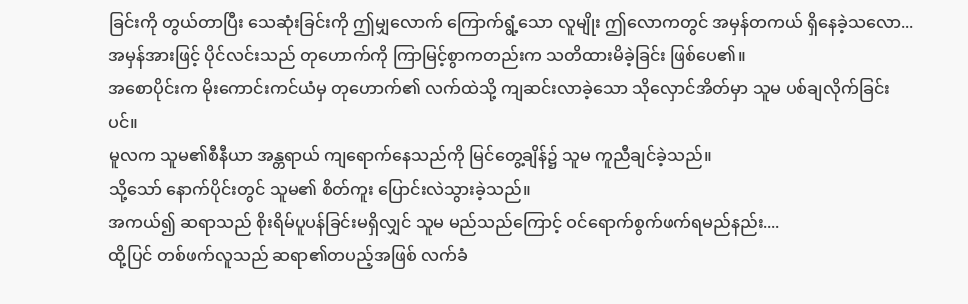ခြင်းကို တွယ်တာပြီး သေဆုံးခြင်းကို ဤမျှလောက် ကြောက်ရွံ့သော လူမျိုး ဤလောကတွင် အမှန်တကယ် ရှိနေခဲ့သလော...
အမှန်အားဖြင့် ပိုင်လင်းသည် တုဟောက်ကို ကြာမြင့်စွာကတည်းက သတိထားမိခဲ့ခြင်း ဖြစ်ပေ၏။
အစောပိုင်းက မိုးကောင်းကင်ယံမှ တုဟောက်၏ လက်ထဲသို့ ကျဆင်းလာခဲ့သော သိုလှောင်အိတ်မှာ သူမ ပစ်ချလိုက်ခြင်းပင်။
မူလက သူမ၏စီနီယာ အန္တရာယ် ကျရောက်နေသည်ကို မြင်တွေ့ချိန်၌ သူမ ကူညီချင်ခဲ့သည်။
သို့သော် နောက်ပိုင်းတွင် သူမ၏ စိတ်ကူး ပြောင်းလဲသွားခဲ့သည်။
အကယ်၍ ဆရာသည် စိုးရိမ်ပူပန်ခြင်းမရှိလျှင် သူမ မည်သည်ကြောင့် ဝင်ရောက်စွက်ဖက်ရမည်နည်း....
ထို့ပြင် တစ်ဖက်လူသည် ဆရာ၏တပည့်အဖြစ် လက်ခံ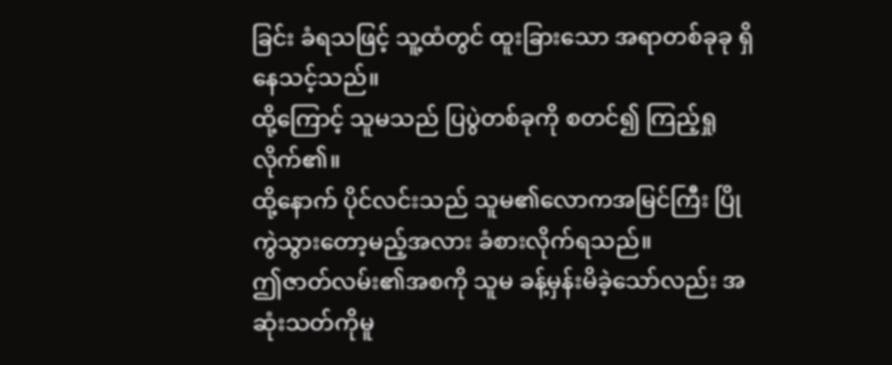ခြင်း ခံရသဖြင့် သူ့ထံတွင် ထူးခြားသော အရာတစ်ခုခု ရှိနေသင့်သည်။
ထို့ကြောင့် သူမသည် ပြပွဲတစ်ခုကို စတင်၍ ကြည့်ရှုလိုက်၏။
ထို့နောက် ပိုင်လင်းသည် သူမ၏လောကအမြင်ကြီး ပြိုကွဲသွားတော့မည့်အလား ခံစားလိုက်ရသည်။
ဤဇာတ်လမ်း၏အစကို သူမ ခန့်မှန်းမိခဲ့သော်လည်း အဆုံးသတ်ကိုမူ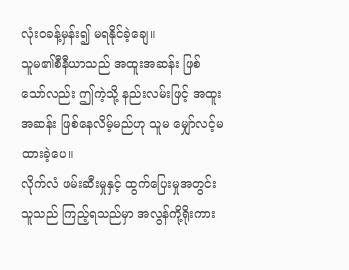လုံးဝခန့်မှန်း၍ မရနိုင်ခဲ့ချေ။
သူမ၏စီနီယာသည် အထူးအဆန်း ဖြစ်သော်လည်း ဤကဲ့သို့ နည်းလမ်းဖြင့် အထူးအဆန်း ဖြစ်နေလိမ့်မည်ဟု သူမ မျှော်လင့်မထားခဲ့ပေ။
လိုက်လံ ဖမ်းဆီးမှုနှင့် ထွက်ပြေးမှုအတွင်း သူသည် ကြည့်ရသည်မှာ အလွန်ကို့ရိုးကား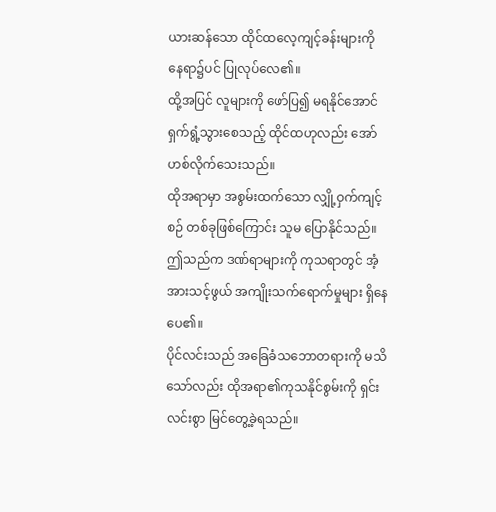ယားဆန်သော ထိုင်ထလေ့ကျင့်ခန်းများကို နေရာ၌ပင် ပြုလုပ်လေ၏။
ထို့အပြင် လူများကို ဖော်ပြ၍ မရနိုင်အောင် ရှက်ရွံ့သွားစေသည့် ထိုင်ထဟုလည်း အော်ဟစ်လိုက်သေးသည်။
ထိုအရာမှာ အစွမ်းထက်သော လျှို့ဝှက်ကျင့်စဉ် တစ်ခုဖြစ်ကြောင်း သူမ ပြောနိုင်သည်။
ဤသည်က ဒဏ်ရာများကို ကုသရာတွင် အံ့အားသင့်ဖွယ် အကျိုးသက်ရောက်မှုများ ရှိနေပေ၏။
ပိုင်လင်းသည် အခြေခံသဘောတရားကို မသိသော်လည်း ထိုအရာ၏ကုသနိုင်စွမ်းကို ရှင်းလင်းစွာ မြင်တွေ့ခဲ့ရသည်။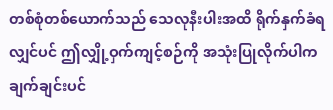တစ်စုံတစ်ယောက်သည် သေလုနီးပါးအထိ ရိုက်နှက်ခံရလျှင်ပင် ဤလျှို့ဝှက်ကျင့်စဉ်ကို အသုံးပြုလိုက်ပါက ချက်ချင်းပင်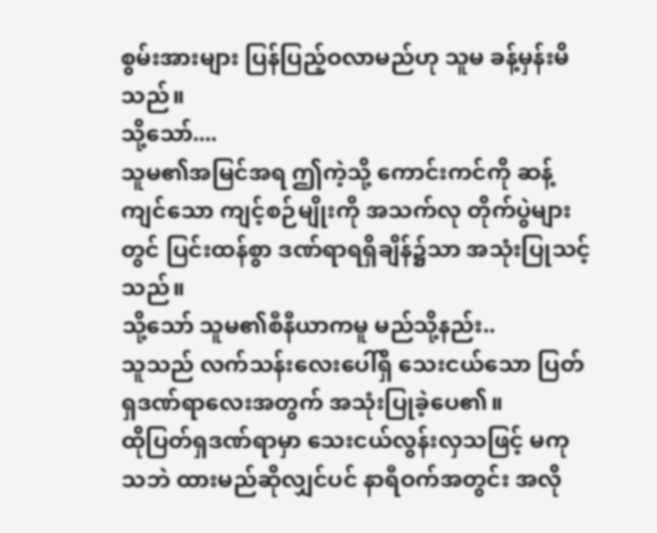စွမ်းအားများ ပြန်ပြည့်ဝလာမည်ဟု သူမ ခန့်မှန်းမိသည်။
သို့သော်....
သူမ၏အမြင်အရ ဤကဲ့သို့ ကောင်းကင်ကို ဆန့်ကျင်သော ကျင့်စဉ်မျိုးကို အသက်လု တိုက်ပွဲများတွင် ပြင်းထန်စွာ ဒဏ်ရာရရှိချိန်၌သာ အသုံးပြုသင့်သည်။
သို့သော် သူမ၏စီနီယာကမူ မည်သို့နည်း..
သူသည် လက်သန်းလေးပေါ်ရှိ သေးငယ်သော ပြတ်ရှဒဏ်ရာလေးအတွက် အသုံးပြုခဲ့ပေ၏။
ထိုပြတ်ရှဒဏ်ရာမှာ သေးငယ်လွန်းလှသဖြင့် မကုသဘဲ ထားမည်ဆိုလျှင်ပင် နာရီဝက်အတွင်း အလို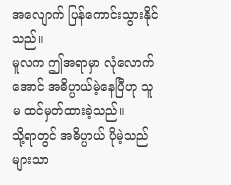အလျောက် ပြန်ကောင်းသွားနိုင်သည်။
မူလက ဤအရာမှာ လုံလောက်အောင် အဓိပ္ပာယ်မဲ့နေပြီဟု သူမ ထင်မှတ်ထားခဲ့သည်။
သို့ရာတွင် အဓိပ္ပာယ် ပိုမဲ့သည်များသာ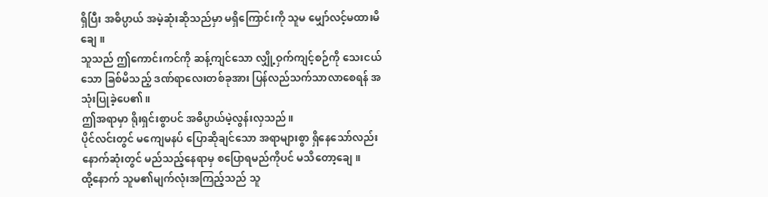ရှိပြီး အဓိပ္ပာယ် အမဲ့ဆုံးဆိုသည်မှာ မရှိကြောင်းကို သူမ မျှော်လင့်မထားမိချေ။
သူသည် ဤကောင်းကင်ကို ဆန့်ကျင်သော လျှို့ဝှက်ကျင့်စဉ်ကို သေးငယ်သော ခြစ်မိသည့် ဒဏ်ရာလေးတစ်ခုအား ပြန်လည်သက်သာလာစေရန် အသုံးပြုခဲ့ပေ၏။
ဤအရာမှာ ရိုးရှင်းစွာပင် အဓိပ္ပာယ်မဲ့လွန်းလှသည်။
ပိုင်လင်းတွင် မကျေမနပ် ပြောဆိုချင်သော အရာများစွာ ရှိနေသော်လည်း နောက်ဆုံးတွင် မည်သည့်နေရာမှ စပြောရမည်ကိုပင် မသိတော့ချေ။
ထို့နောက် သူမ၏မျက်လုံးအကြည့်သည် သူ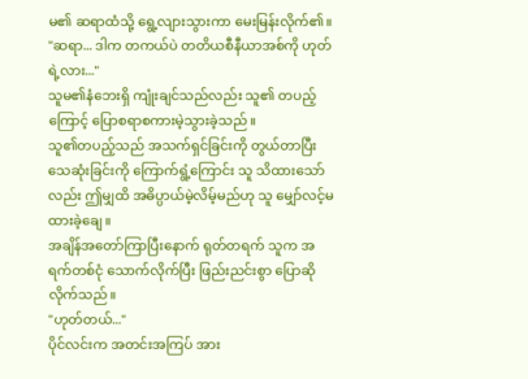မ၏ ဆရာထံသို့ ရွေ့လျားသွားကာ မေးမြန်းလိုက်၏။
"ဆရာ... ဒါက တကယ်ပဲ တတိယစီနီယာအစ်ကို ဟုတ်ရဲ့လား..."
သူမ၏နံဘေးရှိ ကျုံးချင်သည်လည်း သူ၏ တပည့်ကြောင့် ပြောစရာစကားမဲ့သွားခဲ့သည်။
သူ၏တပည့်သည် အသက်ရှင်ခြင်းကို တွယ်တာပြီး သေဆုံးခြင်းကို ကြောက်ရွံ့ကြောင်း သူ သိထားသော်လည်း ဤမျှထိ အဓိပ္ပာယ်မဲ့လိမ့်မည်ဟု သူ မျှော်လင့်မထားခဲ့ချေ။
အချိန်အတော်ကြာပြီးနောက် ရုတ်တရက် သူက အရက်တစ်ငုံ သောက်လိုက်ပြီး ဖြည်းညင်းစွာ ပြောဆိုလိုက်သည်။
"ဟုတ်တယ်..."
ပိုင်လင်းက အတင်းအကြပ် အား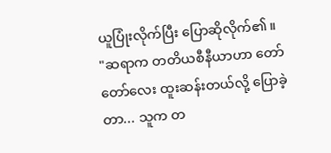ယူပြုံးလိုက်ပြီး ပြောဆိုလိုက်၏။
"ဆရာက တတိယစီနီယာဟာ တော်တော်လေး ထူးဆန်းတယ်လို့ ပြောခဲ့တာ... သူက တ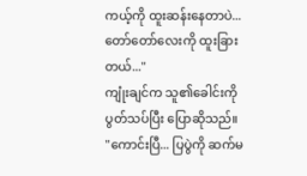ကယ့်ကို ထူးဆန်းနေတာပဲ... တော်တော်လေးကို ထူးခြားတယ်..."
ကျုံးချင်က သူ၏ခေါင်းကို ပွတ်သပ်ပြီး ပြောဆိုသည်။
"ကောင်းပြီ... ပြပွဲကို ဆက်မ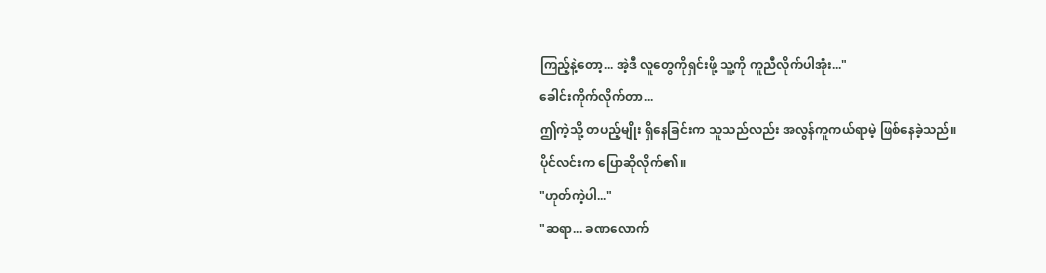ကြည့်နဲ့တော့... အဲ့ဒီ လူတွေကိုရှင်းဖို့ သူ့ကို ကူညီလိုက်ပါအုံး..."
ခေါင်းကိုက်လိုက်တာ...
ဤကဲ့သို့ တပည့်မျိုး ရှိနေခြင်းက သူသည်လည်း အလွန်ကူကယ်ရာမဲ့ ဖြစ်နေခဲ့သည်။
ပိုင်လင်းက ပြောဆိုလိုက်၏။
"ဟုတ်ကဲ့ပါ..."
"ဆရာ... ခဏလောက်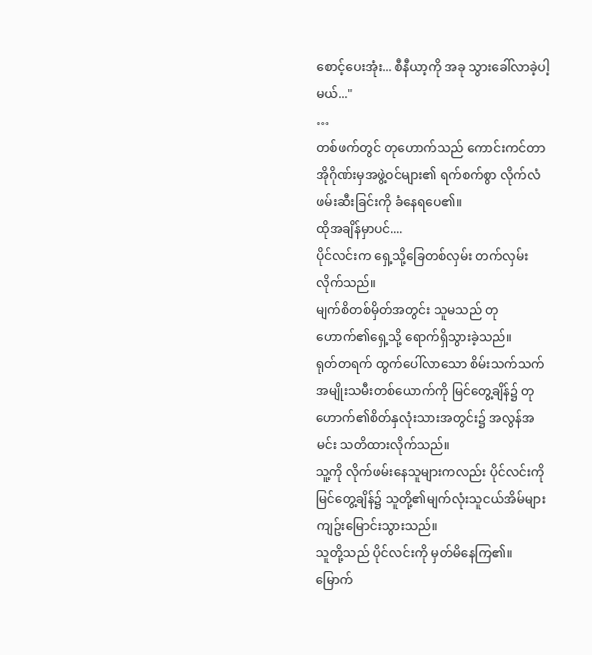စောင့်ပေးအုံး... စီနီယာ့ကို အခု သွားခေါ်လာခဲ့ပါ့မယ်..."
…
တစ်ဖက်တွင် တုဟောက်သည် ကောင်းကင်တာအိုဂိုဏ်းမှအဖွဲ့ဝင်များ၏ ရက်စက်စွာ လိုက်လံ ဖမ်းဆီးခြင်းကို ခံနေရပေ၏။
ထိုအချိန်မှာပင်....
ပိုင်လင်းက ရှေ့သို့ခြေတစ်လှမ်း တက်လှမ်းလိုက်သည်။
မျက်စိတစ်မှိတ်အတွင်း သူမသည် တုဟောက်၏ရှေ့သို့ ရောက်ရှိသွားခဲ့သည်။
ရုတ်တရက် ထွက်ပေါ်လာသော စိမ်းသက်သက် အမျိုးသမီးတစ်ယောက်ကို မြင်တွေ့ချိန်၌ တုဟောက်၏စိတ်နှလုံးသားအတွင်း၌ အလွန်အမင်း သတိထားလိုက်သည်။
သူ့ကို လိုက်ဖမ်းနေသူများကလည်း ပိုင်လင်းကို မြင်တွေ့ချိန်၌ သူတို့၏မျက်လုံးသူငယ်အိမ်များ ကျဥ်းမြောင်းသွားသည်။
သူတို့သည် ပိုင်လင်းကို မှတ်မိနေကြ၏။
မြောက်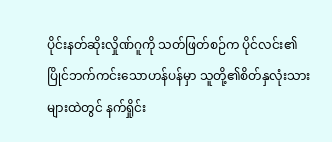ပိုင်းနတ်ဆိုးလှိုဏ်ဂူကို သတ်ဖြတ်စဉ်က ပိုင်လင်း၏ ပြိုင်ဘက်ကင်းသောဟန်ပန်မှာ သူတို့၏စိတ်နှလုံးသားများထဲတွင် နက်ရှိုင်း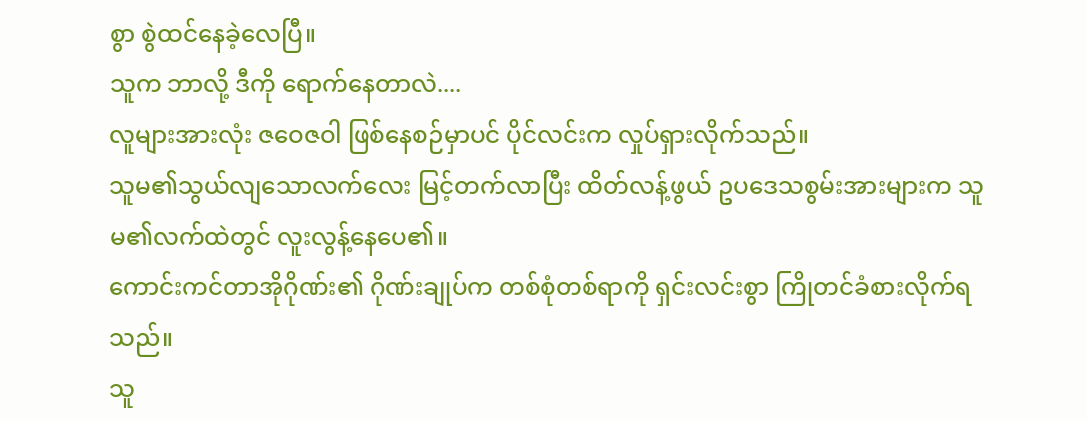စွာ စွဲထင်နေခဲ့လေပြီ။
သူက ဘာလို့ ဒီကို ရောက်နေတာလဲ....
လူများအားလုံး ဇဝေဇဝါ ဖြစ်နေစဉ်မှာပင် ပိုင်လင်းက လှုပ်ရှားလိုက်သည်။
သူမ၏သွယ်လျသောလက်လေး မြင့်တက်လာပြီး ထိတ်လန့်ဖွယ် ဥပဒေသစွမ်းအားများက သူမ၏လက်ထဲတွင် လူးလွန့်နေပေ၏။
ကောင်းကင်တာအိုဂိုဏ်း၏ ဂိုဏ်းချုပ်က တစ်စုံတစ်ရာကို ရှင်းလင်းစွာ ကြိုတင်ခံစားလိုက်ရသည်။
သူ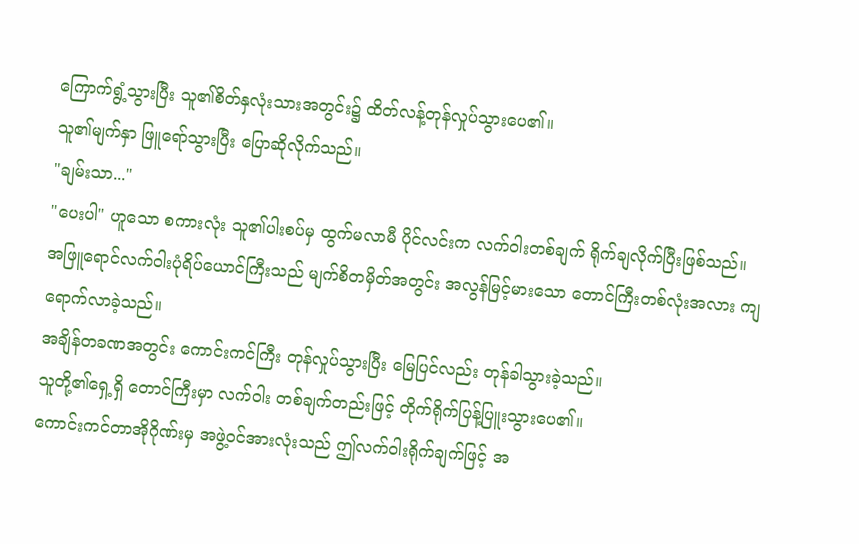ကြောက်ရွံ့သွားပြီး သူ၏စိတ်နှလုံးသားအတွင်း၌ ထိတ်လန့်တုန်လှုပ်သွားပေ၏။
သူ၏မျက်နှာ ဖြူရော်သွားပြီး ပြောဆိုလိုက်သည်။
"ချမ်းသာ..."
"ပေးပါ" ဟူသော စကားလုံး သူ၏ပါးစပ်မှ ထွက်မလာမီ ပိုင်လင်းက လက်ဝါးတစ်ချက် ရိုက်ချလိုက်ပြီးဖြစ်သည်။
အဖြူရောင်လက်ဝါးပုံရိပ်ယောင်ကြီးသည် မျက်စိတမှိတ်အတွင်း အလွန်မြင့်မားသော တောင်ကြီးတစ်လုံးအလား ကျရောက်လာခဲ့သည်။
အချိန်တခဏအတွင်း ကောင်းကင်ကြီး တုန်လှုပ်သွားပြီး မြေပြင်လည်း တုန်ခါသွားခဲ့သည်။
သူတို့၏ရှေ့ရှိ တောင်ကြီးမှာ လက်ဝါး တစ်ချက်တည်းဖြင့် တိုက်ရိုက်ပြန့်ပြူးသွားပေ၏။
ကောင်းကင်တာအိုဂိုဏ်းမှ အဖွဲ့ဝင်အားလုံးသည် ဤလက်ဝါးရိုက်ချက်ဖြင့် အ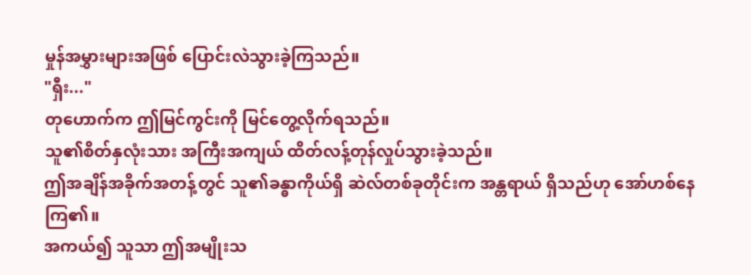မှုန်အမွှားများအဖြစ် ပြောင်းလဲသွားခဲ့ကြသည်။
"ရှီး..."
တုဟောက်က ဤမြင်ကွင်းကို မြင်တွေ့လိုက်ရသည်။
သူ၏စိတ်နှလုံးသား အကြီးအကျယ် ထိတ်လန့်တုန်လှုပ်သွားခဲ့သည်။
ဤအချိန်အခိုက်အတန့်တွင် သူ၏ခန္ဓာကိုယ်ရှိ ဆဲလ်တစ်ခုတိုင်းက အန္တရာယ် ရှိသည်ဟု အော်ဟစ်နေကြ၏။
အကယ်၍ သူသာ ဤအမျိုးသ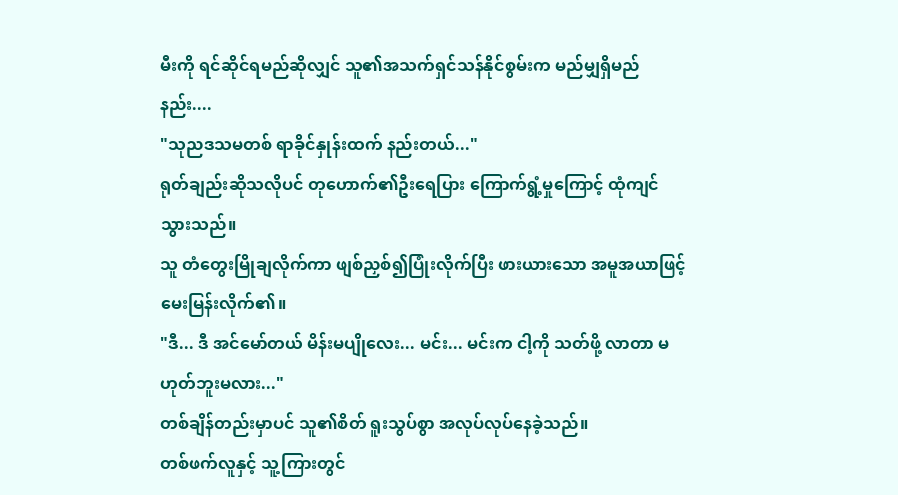မီးကို ရင်ဆိုင်ရမည်ဆိုလျှင် သူ၏အသက်ရှင်သန်နိုင်စွမ်းက မည်မျှရှိမည်နည်း....
"သုညဒသမတစ် ရာခိုင်နှုန်းထက် နည်းတယ်..."
ရုတ်ချည်းဆိုသလိုပင် တုဟောက်၏ဦးရေပြား ကြောက်ရွံ့မှုကြောင့် ထုံကျင်သွားသည်။
သူ တံတွေးမြိုချလိုက်ကာ ဖျစ်ညှစ်၍ပြုံးလိုက်ပြီး ဖားယားသော အမူအယာဖြင့် မေးမြန်းလိုက်၏။
"ဒီ... ဒီ အင်မော်တယ် မိန်းမပျိုလေး... မင်း... မင်းက ငါ့ကို သတ်ဖို့ လာတာ မဟုတ်ဘူးမလား..."
တစ်ချိန်တည်းမှာပင် သူ၏စိတ် ရူးသွပ်စွာ အလုပ်လုပ်နေခဲ့သည်။
တစ်ဖက်လူနှင့် သူ့ကြားတွင်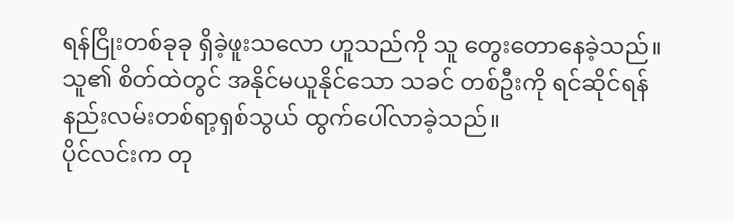ရန်ငြိုးတစ်ခုခု ရှိခဲ့ဖူးသလော ဟူသည်ကို သူ တွေးတောနေခဲ့သည်။
သူ၏ စိတ်ထဲတွင် အနိုင်မယူနိုင်သော သခင် တစ်ဦးကို ရင်ဆိုင်ရန် နည်းလမ်းတစ်ရာ့ရှစ်သွယ် ထွက်ပေါ်လာခဲ့သည်။
ပိုင်လင်းက တု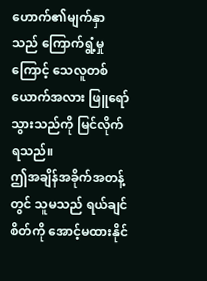ဟောက်၏မျက်နှာသည် ကြောက်ရွံ့မှုကြောင့် သေလူတစ်ယောက်အလား ဖြူရော်သွားသည်ကို မြင်လိုက်ရသည်။
ဤအချိန်အခိုက်အတန့်တွင် သူမသည် ရယ်ချင်စိတ်ကို အောင့်မထားနိုင်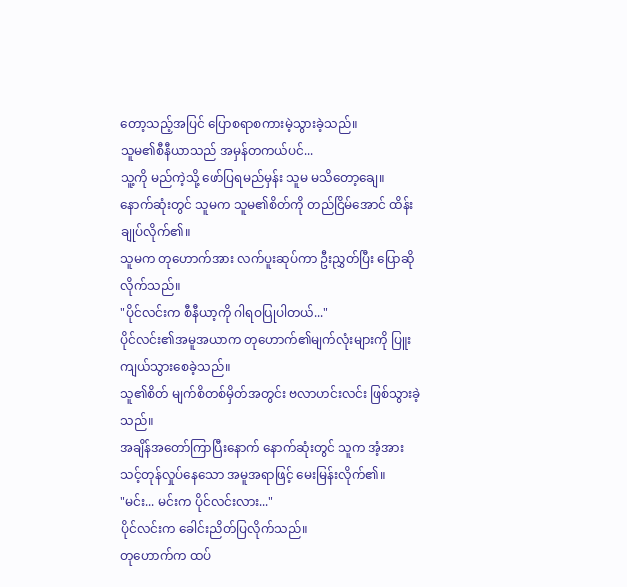တော့သည့်အပြင် ပြောစရာစကားမဲ့သွားခဲ့သည်။
သူမ၏စီနီယာသည် အမှန်တကယ်ပင်...
သူ့ကို မည်ကဲ့သို့ ဖော်ပြရမည်မှန်း သူမ မသိတော့ချေ။
နောက်ဆုံးတွင် သူမက သူမ၏စိတ်ကို တည်ငြိမ်အောင် ထိန်းချုပ်လိုက်၏။
သူမက တုဟောက်အား လက်ပူးဆုပ်ကာ ဦးညွှတ်ပြီး ပြောဆိုလိုက်သည်။
"ပိုင်လင်းက စီနီယာ့ကို ဂါရဝပြုပါတယ်..."
ပိုင်လင်း၏အမူအယာက တုဟောက်၏မျက်လုံးများကို ပြူးကျယ်သွားစေခဲ့သည်။
သူ၏စိတ် မျက်စိတစ်မှိတ်အတွင်း ဗလာဟင်းလင်း ဖြစ်သွားခဲ့သည်။
အချိန်အတော်ကြာပြီးနောက် နောက်ဆုံးတွင် သူက အံ့အားသင့်တုန်လှုပ်နေသော အမူအရာဖြင့် မေးမြန်းလိုက်၏။
"မင်း... မင်းက ပိုင်လင်းလား..."
ပိုင်လင်းက ခေါင်းညိတ်ပြလိုက်သည်။
တုဟောက်က ထပ်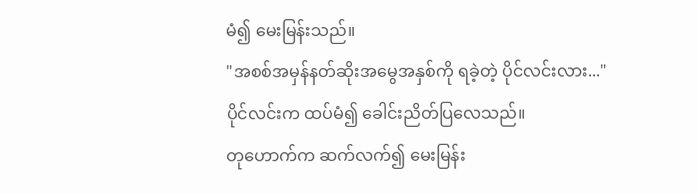မံ၍ မေးမြန်းသည်။
"အစစ်အမှန်နတ်ဆိုးအမွေအနှစ်ကို ရခဲ့တဲ့ ပိုင်လင်းလား..."
ပိုင်လင်းက ထပ်မံ၍ ခေါင်းညိတ်ပြလေသည်။
တုဟောက်က ဆက်လက်၍ မေးမြန်း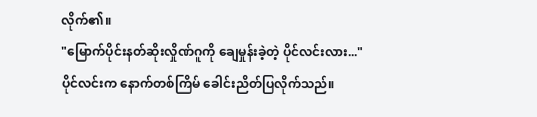လိုက်၏။
"မြောက်ပိုင်းနတ်ဆိုးလှိုဏ်ဂူကို ချေမှုန်းခဲ့တဲ့ ပိုင်လင်းလား..."
ပိုင်လင်းက နောက်တစ်ကြိမ် ခေါင်းညိတ်ပြလိုက်သည်။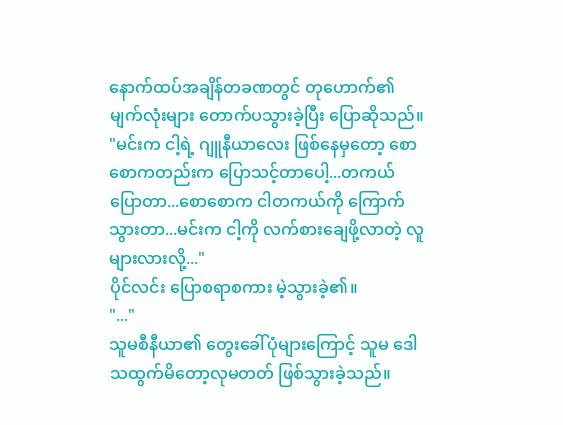နောက်ထပ်အချိန်တခဏတွင် တုဟောက်၏ မျက်လုံးများ တောက်ပသွားခဲ့ပြီး ပြောဆိုသည်။
"မင်းက ငါ့ရဲ့ ဂျူနီယာလေး ဖြစ်နေမှတော့ စောစောကတည်းက ပြောသင့်တာပေါ့...တကယ် ပြောတာ...စောစောက ငါတကယ်ကို ကြောက်သွားတာ...မင်းက ငါ့ကို လက်စားချေဖို့လာတဲ့ လူများလားလို့..."
ပိုင်လင်း ပြောစရာစကား မဲ့သွားခဲ့၏။
"..."
သူမစီနီယာ၏ တွေးခေါ်ပုံများကြောင့် သူမ ဒေါသထွက်မိတော့လုမတတ် ဖြစ်သွားခဲ့သည်။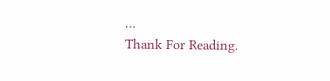…
Thank For Reading.